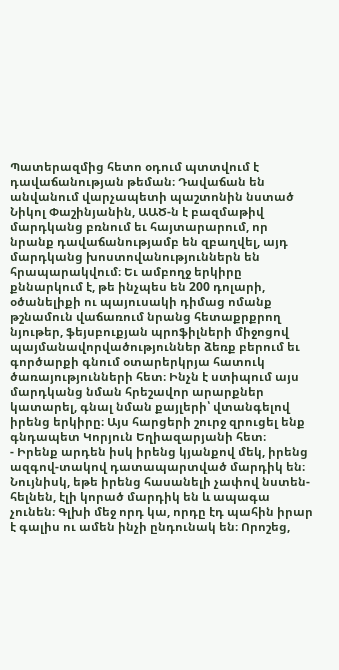Պատերազմից հետո օդում պտտվում է դավաճանության թեման։ Դավաճան են անվանում վարչապետի պաշտոնին նստած Նիկոլ Փաշինյանին, ԱԱԾ-ն է բազմաթիվ մարդկանց բռնում եւ հայտարարում, որ նրանք դավաճանությամբ են զբաղվել, այդ մարդկանց խոստովանություններն են հրապարակվում։ Եւ ամբողջ երկիրը քննարկում է, թե ինչպես են 200 դոլարի, օծանելիքի ու պայուսակի դիմաց ոմանք թշնամուն վաճառում նրանց հետաքրքրող նյութեր, ֆեյսբուքյան պրոֆիլների միջոցով պայմանավորվածություններ ձեռք բերում եւ գործարքի գնում օտարերկրյա հատուկ ծառայությունների հետ։ Ինչն է ստիպում այս մարդկանց նման հրեշավոր արարքներ կատարել, գնալ նման քայլերի՝ վտանգելով իրենց երկիրը։ Այս հարցերի շուրջ զրուցել ենք գնդապետ Կորյուն Եղիազարյանի հետ։
- Իրենք արդեն իսկ իրենց կյանքով մեկ, իրենց ազգով-տակով դատապարտված մարդիկ են։ Նույնիսկ, եթե իրենց հասանելի չափով նստեն- հելնեն, էլի կորած մարդիկ են և ապագա չունեն։ Գլխի մեջ որդ կա, որդը էդ պահին իրար է գալիս ու ամեն ինչի ընդունակ են։ Որոշեց,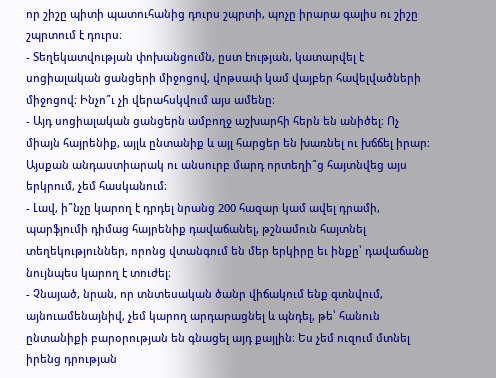որ շիշը պիտի պատուհանից դուրս շպրտի, պոչը իրարա գալիս ու շիշը շպրտում է դուրս։
- Տեղեկատվության փոխանցումն, ըստ էության, կատարվել է սոցիալական ցանցերի միջոցով, վոթսափ կամ վայբեր հավելվածների միջոցով։ Ինչո՞ւ չի վերահսկվում այս ամենը։
- Այդ սոցիալական ցանցերն ամբողջ աշխարհի հերն են անիծել։ Ոչ միայն հայրենիք, այլև ընտանիք և այլ հարցեր են խառնել ու խճճել իրար։ Այսքան անդաստիարակ ու անսուրբ մարդ որտեղի՞ց հայտնվեց այս երկրում, չեմ հասկանում։
- Լավ, ի՞նչը կարող է դրդել նրանց 200 հազար կամ ավել դրամի, պարֆյումի դիմաց հայրենիք դավաճանել, թշնամուն հայտնել տեղեկություններ, որոնց վտանգում են մեր երկիրը եւ ինքը՝ դավաճանը նույնպես կարող է տուժել։
- Չնայած, նրան, որ տնտեսական ծանր վիճակում ենք գտնվում, այնուամենայնիվ, չեմ կարող արդարացնել և պնդել, թե՝ հանուն ընտանիքի բարօրության են գնացել այդ քայլին։ Ես չեմ ուզում մտնել իրենց դրության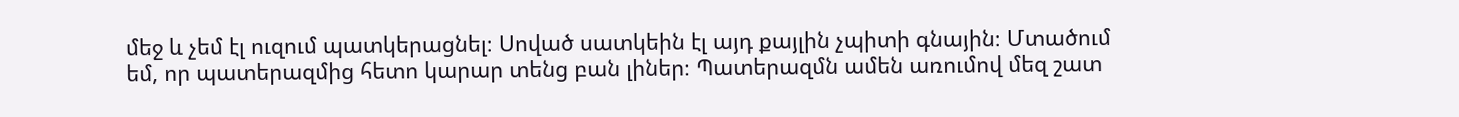մեջ և չեմ էլ ուզում պատկերացնել։ Սոված սատկեին էլ այդ քայլին չպիտի գնային։ Մտածում եմ, որ պատերազմից հետո կարար տենց բան լիներ։ Պատերազմն ամեն առումով մեզ շատ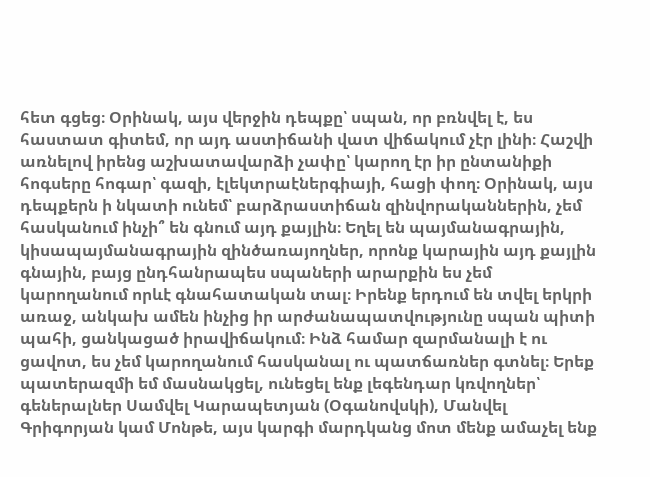հետ գցեց։ Օրինակ, այս վերջին դեպքը՝ սպան, որ բռնվել է, ես հաստատ գիտեմ, որ այդ աստիճանի վատ վիճակում չէր լինի։ Հաշվի առնելով իրենց աշխատավարձի չափը՝ կարող էր իր ընտանիքի հոգսերը հոգար՝ գազի, էլեկտրաէներգիայի, հացի փող։ Օրինակ, այս դեպքերն ի նկատի ունեմ՝ բարձրաստիճան զինվորականներին, չեմ հասկանում ինչի՞ են գնում այդ քայլին։ Եղել են պայմանագրային, կիսապայմանագրային զինծառայողներ, որոնք կարային այդ քայլին գնային, բայց ընդհանրապես սպաների արարքին ես չեմ կարողանում որևէ գնահատական տալ։ Իրենք երդում են տվել երկրի առաջ, անկախ ամեն ինչից իր արժանապատվությունը սպան պիտի պահի, ցանկացած իրավիճակում։ Ինձ համար զարմանալի է ու ցավոտ, ես չեմ կարողանում հասկանալ ու պատճառներ գտնել։ Երեք պատերազմի եմ մասնակցել, ունեցել ենք լեգենդար կռվողներ՝ գեներալներ Սամվել Կարապետյան (Օգանովսկի), Մանվել Գրիգորյան կամ Մոնթե, այս կարգի մարդկանց մոտ մենք ամաչել ենք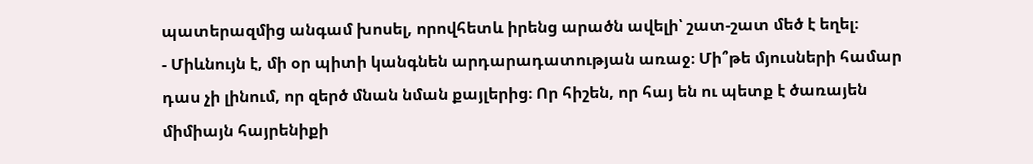պատերազմից անգամ խոսել, որովհետև իրենց արածն ավելի՝ շատ-շատ մեծ է եղել։
- Միևնույն է, մի օր պիտի կանգնեն արդարադատության առաջ։ Մի՞թե մյուսների համար դաս չի լինում, որ զերծ մնան նման քայլերից։ Որ հիշեն, որ հայ են ու պետք է ծառայեն միմիայն հայրենիքի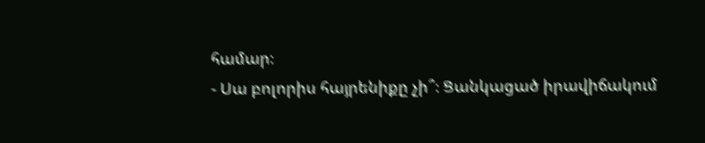համար։
- Սա բոլորիս հայրենիքը չի՞։ Ցանկացած իրավիճակում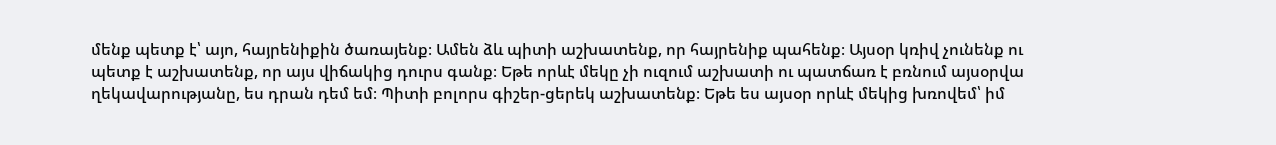մենք պետք է՝ այո, հայրենիքին ծառայենք։ Ամեն ձև պիտի աշխատենք, որ հայրենիք պահենք։ Այսօր կռիվ չունենք ու պետք է աշխատենք, որ այս վիճակից դուրս գանք։ Եթե որևէ մեկը չի ուզում աշխատի ու պատճառ է բռնում այսօրվա ղեկավարությանը, ես դրան դեմ եմ։ Պիտի բոլորս գիշեր-ցերեկ աշխատենք։ Եթե ես այսօր որևէ մեկից խռովեմ՝ իմ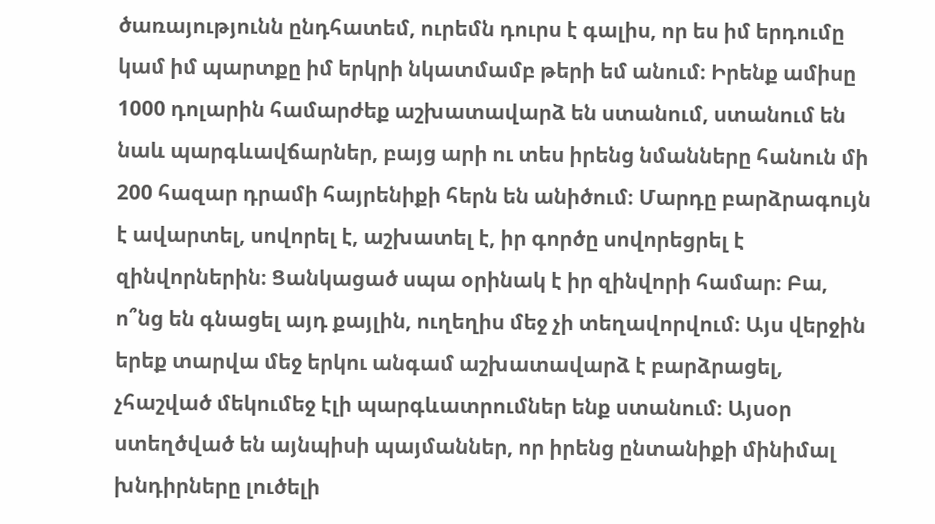ծառայությունն ընդհատեմ, ուրեմն դուրս է գալիս, որ ես իմ երդումը կամ իմ պարտքը իմ երկրի նկատմամբ թերի եմ անում։ Իրենք ամիսը 1000 դոլարին համարժեք աշխատավարձ են ստանում, ստանում են նաև պարգևավճարներ, բայց արի ու տես իրենց նմանները հանուն մի 200 հազար դրամի հայրենիքի հերն են անիծում։ Մարդը բարձրագույն է ավարտել, սովորել է, աշխատել է, իր գործը սովորեցրել է զինվորներին։ Ցանկացած սպա օրինակ է իր զինվորի համար։ Բա, ո՞նց են գնացել այդ քայլին, ուղեղիս մեջ չի տեղավորվում։ Այս վերջին երեք տարվա մեջ երկու անգամ աշխատավարձ է բարձրացել, չհաշված մեկումեջ էլի պարգևատրումներ ենք ստանում։ Այսօր ստեղծված են այնպիսի պայմաններ, որ իրենց ընտանիքի մինիմալ խնդիրները լուծելի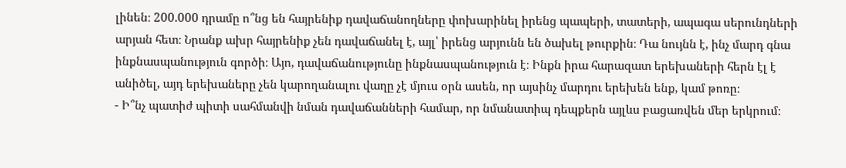լինեն։ 200.000 դրամը ո՞նց են հայրենիք դավաճանողները փոխարինել իրենց պապերի, տատերի, ապագա սերունդների արյան հետ։ Նրանք ախր հայրենիք չեն դավաճանել է, այլ՝ իրենց արյունն են ծախել թուրքին։ Դա նույնն է, ինչ մարդ գնա ինքնասպանություն գործի։ Այո, դավաճանությունը ինքնասպանություն է։ Ինքն իրա հարազատ երեխաների հերն էլ է անիծել, այդ երեխաները չեն կարողանալու վաղը չէ մյուս օրն ասեն, որ այսինչ մարդու երեխեն ենք, կամ թոռը։
- Ի՞նչ պատիժ պիտի սահմանվի նման դավաճանների համար, որ նմանատիպ դեպքերն այլևս բացառվեն մեր երկրում։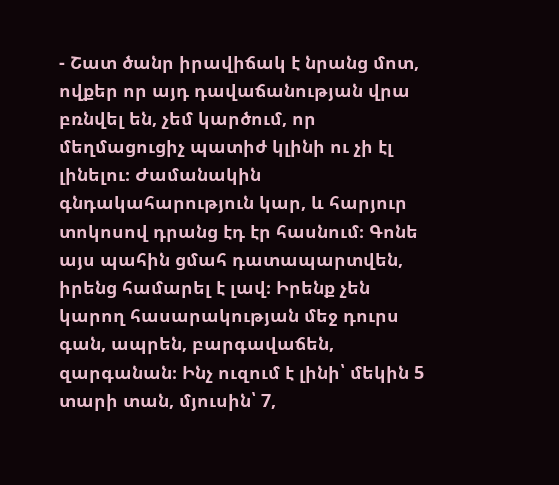- Շատ ծանր իրավիճակ է նրանց մոտ, ովքեր որ այդ դավաճանության վրա բռնվել են, չեմ կարծում, որ մեղմացուցիչ պատիժ կլինի ու չի էլ լինելու։ Ժամանակին գնդակահարություն կար, և հարյուր տոկոսով դրանց էդ էր հասնում։ Գոնե այս պահին ցմահ դատապարտվեն, իրենց համարել է լավ։ Իրենք չեն կարող հասարակության մեջ դուրս գան, ապրեն, բարգավաճեն, զարգանան։ Ինչ ուզում է լինի՝ մեկին 5 տարի տան, մյուսին՝ 7,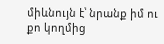միևնույն է՝ նրանք իմ ու քո կողմից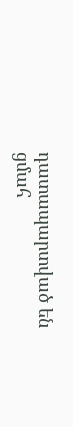դատապարտված են ցմահ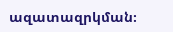ազատազրկման։